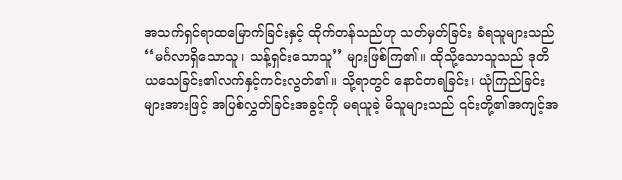အသက်ရှင်ရာထမြောက်ခြင်းနှင့် ထိုက်တန်သည်ဟု သတ်မှတ်ခြင်း ခံရသူများသည် ‘‘မင်္ဂလာရှိသောသူ၊ သန့်ရှင်းသောသူ’’ များဖြစ်ကြ၏။ ထိုသို့သောသူသည် ဒုတိယသေခြင်း၏လက်နှင့်ကင်းလွတ်၏။ သို့ရာတွင် နောင်တရခြင်း၊ ယုံကြည်ခြင်းများအားဖြင့် အပြစ်လွှတ်ခြင်းအခွင့်ကို မရယူခဲ့ မိသူများသည် ၎င်းတို့၏အကျင့်အ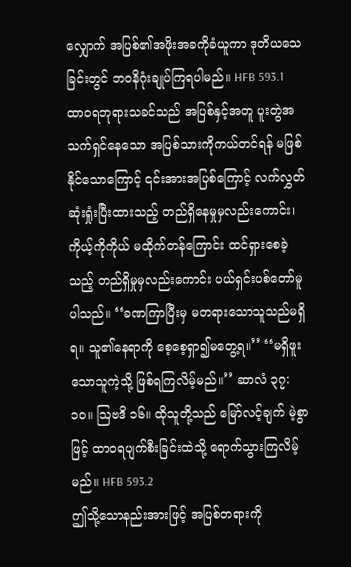လျှောက် အပြစ်၏အဖိုးအခကိုခံယူကာ ဒုတိယသေခြင်းတွင် ဘဝနိဂုံးချုပ်ကြရပါမည်။ HFB 593.1
ထာဝရဘုရားသခင်သည် အပြစ်နှင့်အတူ ပူးတွဲအသက်ရှင်နေသော အပြစ်သားကိုကယ်တင်ရန် မဖြစ်နိုင်သောကြောင့် ၎င်းအားအပြစ်ကြောင့် လက်လွှတ်ဆုံးရှုံးပြီးထားသည့် တည်ရှိနေမှုမှလည်းကောင်း၊ ကိုယ့်ကိုကိုယ် မထိုက်တန်ကြောင်း ထင်ရှားစေခဲ့သည့် တည်ရှိမှုမှလည်းကောင်း ပယ်ရှင်းပစ်တော်မူပါသည်။ ‘‘ခဏကြာပြီးမှ မတရားသောသူသည်မရှိရ။ သူ၏နေရာကို စေ့စေ့ရှာ၍မတွေ့ရ။’’ ‘‘မရှိဖူးသောသူကဲ့သို့ ဖြစ်ရကြလိမ့်မည်။’’ ဆာလံ ၃၇:၁၀။ ဩဗဒိ ၁၆။ ထိုသူတို့သည် မြော်လင့်ချက် မဲ့စွာဖြင့် ထာဝရပျက်စီးခြင်းထဲသို့ ရောက်သွားကြလိမ့်မည်။ HFB 593.2
ဤသို့သောနည်းအားဖြင့် အပြစ်တရားကို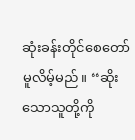ဆုံးခန်းတိုင်စေတော် မူလိမ့်မည်။ ‘‘ဆိုးသောသူတို့ကို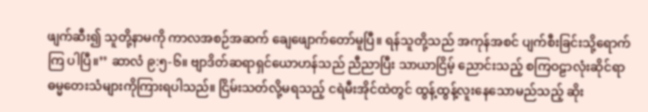ဖျက်ဆီး၍ သူတို့နာမကို ကာလအစဉ်အဆက် ချေဖျောက်တော်မူပြီ။ ရန်သူတို့သည် အကုန်အစင် ပျက်စီးခြင်းသို့ရောက်ကြ ပါပြီ။’’ ဆာလံ ၉:၅-၆။ ဗျာဒိတ်ဆရာရှင်ယောဟန်သည် ညီညာပြီး သာယာငြိမ့် ညောင်းသည့် စကြဝဠာလုံးဆိုင်ရာ ဓမ္မတေးသံများကိုကြားရပါသည်။ ငြိမ်းသတ်လို့မရသည့် ငရဲမီးအိုင်ထဲတွင် ထွန့်ထွန့်လူးနေသောမည်သည့် ဆိုး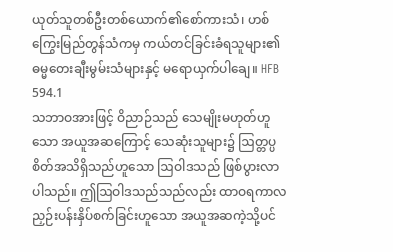ယုတ်သူတစ်ဦးတစ်ယောက်၏စော်ကားသံ၊ ဟစ်ကြွေးမြည်တွန်သံကမှ ကယ်တင်ခြင်းခံရသူများ၏ ဓမ္မတေးချီးမွမ်းသံများနှင့် မရောယှက်ပါချေ။ HFB 594.1
သဘာဝအားဖြင့် ဝိညာဉ်သည် သေမျိုးမဟုတ်ဟူသော အယူအဆကြောင့် သေဆုံးသူများ၌ ဩတ္တပ္ပစိတ်အသိရှိသည်ဟူသော ဩဝါဒသည် ဖြစ်ပွားလာပါသည်။ ဤဩဝါဒသည်သည်လည်း ထာဝရကာလ ညှဉ်းပန်းနှိပ်စက်ခြင်းဟူသော အယူအဆကဲ့သို့ပင်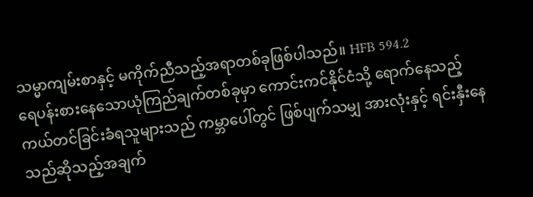သမ္မာကျမ်းစာနှင့် မကိုက်ညီသည့်အရာတစ်ခုဖြစ်ပါသည်။ HFB 594.2
ရေပန်းစားနေသောယုံကြည်ချက်တစ်ခုမှာ ကောင်းကင်နိုင်ငံသို့ ရောက်နေသည့် ကယ်တင်ခြင်းခံရသူများသည် ကမ္ဘာပေါ်တွင် ဖြစ်ပျက်သမျှ အားလုံးနှင့် ရင်းနှီးနေသည်ဆိုသည့်အချက်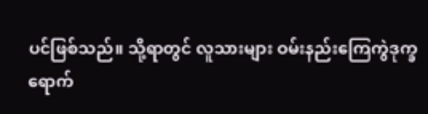ပင်ဖြစ်သည်။ သို့ရာတွင် လူသားများ ဝမ်းနည်းကြေကွဲဒုက္ခရောက်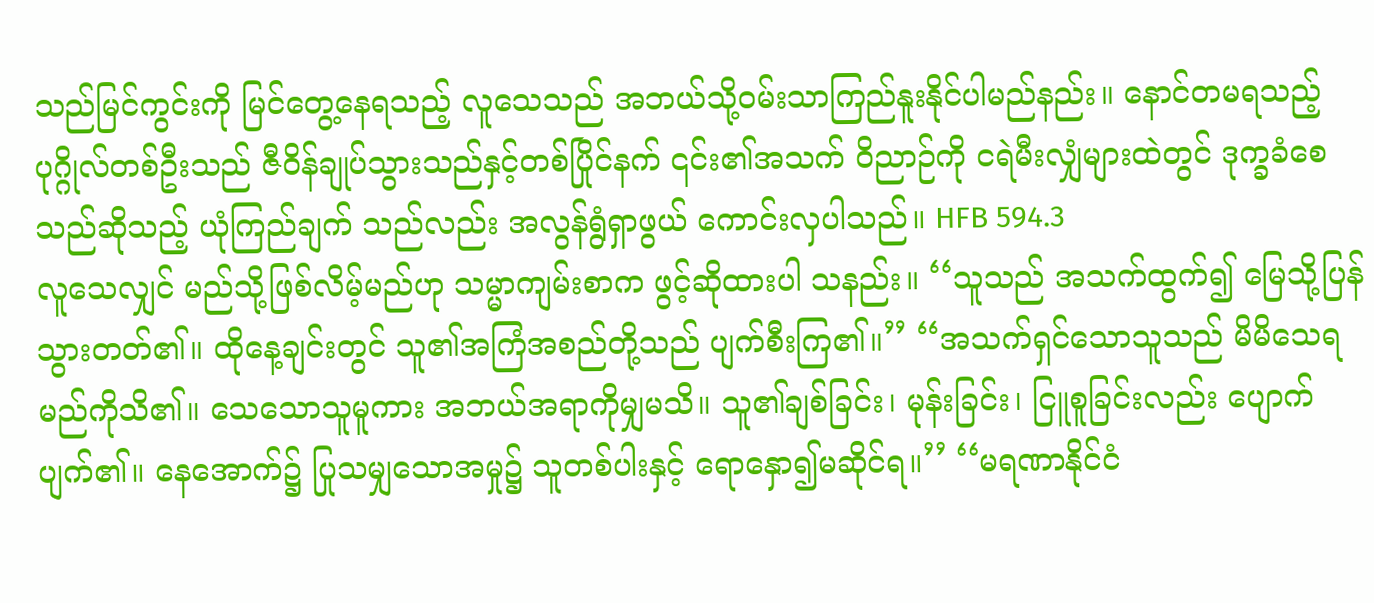သည်မြင်ကွင်းကို မြင်တွေ့နေရသည့် လူသေသည် အဘယ်သို့ဝမ်းသာကြည်နူးနိုင်ပါမည်နည်း။ နောင်တမရသည့် ပုဂ္ဂိုလ်တစ်ဦးသည် ဇီဝိန်ချုပ်သွားသည်နှင့်တစ်ပြိုင်နက် ၎င်း၏အသက် ဝိညာဉ်ကို ငရဲမီးလျှံများထဲတွင် ဒုက္ခခံစေသည်ဆိုသည့် ယုံကြည်ချက် သည်လည်း အလွန်ရွံရှာဖွယ် ကောင်းလှပါသည်။ HFB 594.3
လူသေလျှင် မည်သို့ဖြစ်လိမ့်မည်ဟု သမ္မာကျမ်းစာက ဖွင့်ဆိုထားပါ သနည်း။ ‘‘သူသည် အသက်ထွက်၍ မြေသို့ပြန်သွားတတ်၏။ ထိုနေ့ချင်းတွင် သူ၏အကြံအစည်တို့သည် ပျက်စီးကြ၏။’’ ‘‘အသက်ရှင်သောသူသည် မိမိသေရမည်ကိုသိ၏။ သေသောသူမူကား အဘယ်အရာကိုမျှမသိ။ သူ၏ချစ်ခြင်း၊ မုန်းခြင်း၊ ငြူစူခြင်းလည်း ပျောက်ပျက်၏။ နေအောက်၌ ပြုသမျှသောအမှု၌ သူတစ်ပါးနှင့် ရောနှော၍မဆိုင်ရ။’’ ‘‘မရဏာနိုင်ငံ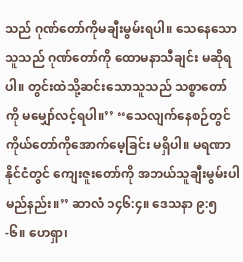သည် ဂုဏ်တော်ကိုမချီးမွမ်းရပါ။ သေနေသောသူသည် ဂုဏ်တော်ကို ထောမနာသီချင်း မဆိုရပါ။ တွင်းထဲသို့ဆင်းသောသူသည် သစ္စာတော်ကို မမျှော်လင့်ရပါ။’’ ‘‘သေလျက်နေစဉ်တွင် ကိုယ်တော်ကိုအောက်မေ့ခြင်း မရှိပါ။ မရဏာနိုင်ငံတွင် ကျေးဇူးတော်ကို အဘယ်သူချီးမွမ်းပါမည်နည်း။’’ ဆာလံ ၁၄၆:၄။ ဒေသနာ ၉:၅-၆။ ဟေရှာ၊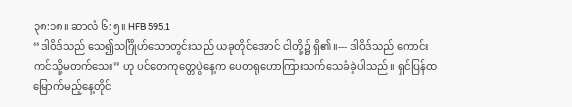၃၈:၁၈။ ဆာလံ ၆:၅။ HFB 595.1
‘‘ဒါဝိဒ်သည် သေ၍သင်္ဂြိုဟ်သောတွင်းသည် ယခုတိုင်အောင် ငါတို့၌ ရှိ၏။--- ဒါဝိဒ်သည် ကောင်းကင်သို့မတက်သေး’’ ဟု ပင်တေကုတ္တေပွဲနေ့က ပေတရုဟောကြားသက်သေခံခဲ့ပါသည်။ ရှင်ပြန်ထမြောက်မည့်နေ့တိုင်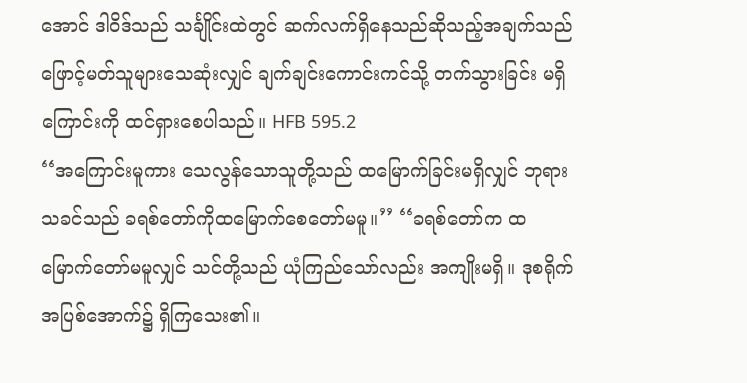အောင် ဒါဝိဒ်သည် သင်္ချိုင်းထဲတွင် ဆက်လက်ရှိနေသည်ဆိုသည့်အချက်သည် ဖြောင့်မတ်သူများသေဆုံးလျှင် ချက်ချင်းကောင်းကင်သို့ တက်သွားခြင်း မရှိကြောင်းကို ထင်ရှားစေပါသည်။ HFB 595.2
‘‘အကြောင်းမူကား သေလွန်သောသူတို့သည် ထမြောက်ခြင်းမရှိလျှင် ဘုရားသခင်သည် ခရစ်တော်ကိုထမြောက်စေတော်မမူ။’’ ‘‘ခရစ်တော်က ထမြောက်တော်မမူလျှင် သင်တို့သည် ယုံကြည်သော်လည်း အကျိုးမရှိ။ ဒုစရိုက် အပြစ်အောက်၌ ရှိကြသေး၏။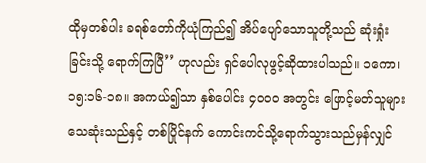ထိုမှတစ်ပါး ခရစ်တော်ကိုယုံကြည်၍ အိပ်ပျော်သောသူတို့သည် ဆုံးရှုံးခြင်းသို့ ရောက်ကြပြီ’’ ဟုလည်း ရှင်ပေါလုဖွင့်ဆိုထားပါသည်။ ၁ကော၊ ၁၅:၁၆-၁၈။ အကယ်၍သာ နှစ်ပေါင်း ၄၀၀၀ အတွင်း ဖြောင့်မတ်သူများသေဆုံးသည်နှင့် တစ်ပြိုင်နက် ကောင်းကင်သို့ရောက်သွားသည်မှန်လျှင်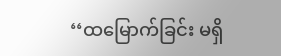‘‘ထမြောက်ခြင်း မရှိ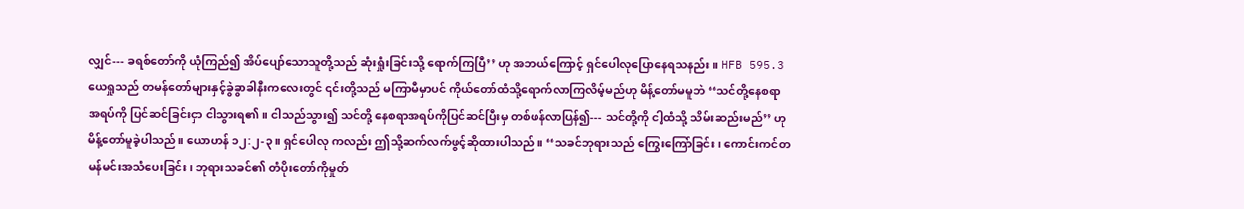လျှင်--- ခရစ်တော်ကို ယုံကြည်၍ အိပ်ပျော်သောသူတို့သည် ဆုံးရှုံးခြင်းသို့ ရောက်ကြပြီ’’ ဟု အဘယ်ကြောင့် ရှင်ပေါလုပြောနေရသနည်း။ HFB 595.3
ယေရှုသည် တမန်တော်များနှင့်ခွဲခွာခါနီးကလေးတွင် ၎င်းတို့သည် မကြာမီမှာပင် ကိုယ်တော်ထံသို့ရောက်လာကြလိမ့်မည်ဟု မိန့်တော်မမူဘဲ ‘‘သင်တို့နေစရာအရပ်ကို ပြင်ဆင်ခြင်းငှာ ငါသွားရ၏။ ငါသည်သွား၍ သင်တို့ နေစရာအရပ်ကိုပြင်ဆင်ပြီးမှ တစ်ဖန်လာပြန်၍--- သင်တို့ကို ငါ့ထံသို့ သိမ်းဆည်းမည်’’ ဟု မိန့်တော်မူခဲ့ပါသည်။ ယောဟန် ၁၂:၂-၃။ ရှင်ပေါလု ကလည်း ဤသို့ဆက်လက်ဖွင့်ဆိုထားပါသည်။ ‘‘သခင်ဘုရားသည် ကြွေးကြော်ခြင်း၊ ကောင်းကင်တမန်မင်းအသံပေးခြင်း၊ ဘုရားသခင်၏ တံပိုးတော်ကိုမှုတ်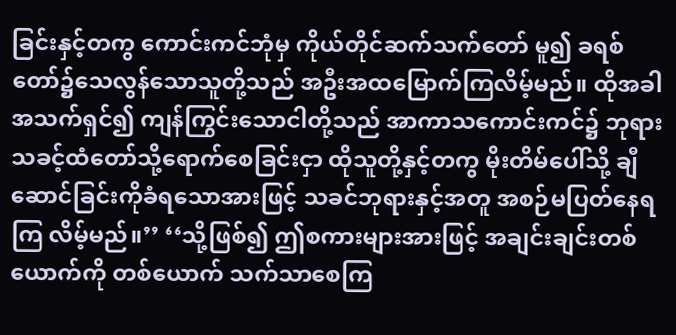ခြင်းနှင့်တကွ ကောင်းကင်ဘုံမှ ကိုယ်တိုင်ဆက်သက်တော် မူ၍ ခရစ်တော်၌သေလွန်သောသူတို့သည် အဦးအထမြောက်ကြလိမ့်မည်။ ထိုအခါ အသက်ရှင်၍ ကျန်ကြွင်းသောငါတို့သည် အာကာသကောင်းကင်၌ ဘုရားသခင့်ထံတော်သို့ရောက်စေခြင်းငှာ ထိုသူတို့နှင့်တကွ မိုးတိမ်ပေါ်သို့ ချီဆောင်ခြင်းကိုခံရသောအားဖြင့် သခင်ဘုရားနှင့်အတူ အစဉ်မပြတ်နေရကြ လိမ့်မည်။’’ ‘‘သို့ဖြစ်၍ ဤစကားများအားဖြင့် အချင်းချင်းတစ်ယောက်ကို တစ်ယောက် သက်သာစေကြ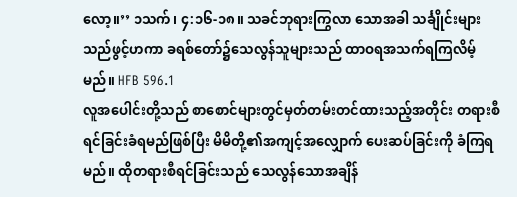လော့။’’ ၁သက်၊ ၄:၁၆-၁၈။ သခင်ဘုရားကြွလာ သောအခါ သင်္ချိုင်းများသည်ဖွင့်ဟကာ ခရစ်တော်၌သေလွန်သူများသည် ထာဝရအသက်ရကြလိမ့်မည်။ HFB 596.1
လူအပေါင်းတို့သည် စာစောင်များတွင်မှတ်တမ်းတင်ထားသည့်အတိုင်း တရားစီရင်ခြင်းခံရမည်ဖြစ်ပြီး မိမိတို့၏အကျင့်အလျှောက် ပေးဆပ်ခြင်းကို ခံကြရမည်။ ထိုတရားစီရင်ခြင်းသည် သေလွန်သောအချိန်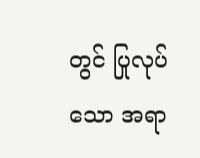တွင် ပြုလုပ်သော အရာ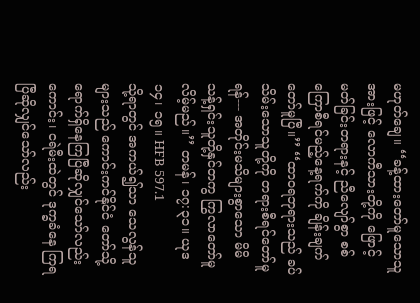မဟုတ်ချေ။ ‘‘ခန့်ထားတော်မူသောသူအားဖြင့် လောကီသားတို့ကို ဖြောင့်မတ်ခြင်းတရားနင့် ညီလျော်စွာ စစ်ကြောစီရင်မည့်နေ့ရက်ကို ချိန်းချက်တော်မူပြီ။’’ ‘‘ထာဝရဘုရားသည် ခပ်သိမ်းသောသူတို့ကို တရားစီရင်တော်မူရန်--- အတိုင်းမသိများစွာသော မိမိသန့်ရှင်းသူတို့နှင်တကွ ကြွလာတော်မူလိမ့်မည်။’’ တမန်၊ ၁၇:၃၁။ ယုဒ ၁၄၊ ၁၅။ HFB 597.1
သို့ရာတွင် အကယ်၍သာ သေလွန်သူများသည် ကောင်းကင်နိုင်ငံ တော်သို့ ရောက်ရှိနေကြပြီဆိုလျှင်သော်လည်းကောင်း၊ ငရဲမီးထဲတွင် ဒုက္ခခံနေ ကြရပြီဆိုလျှင်သော်လည်း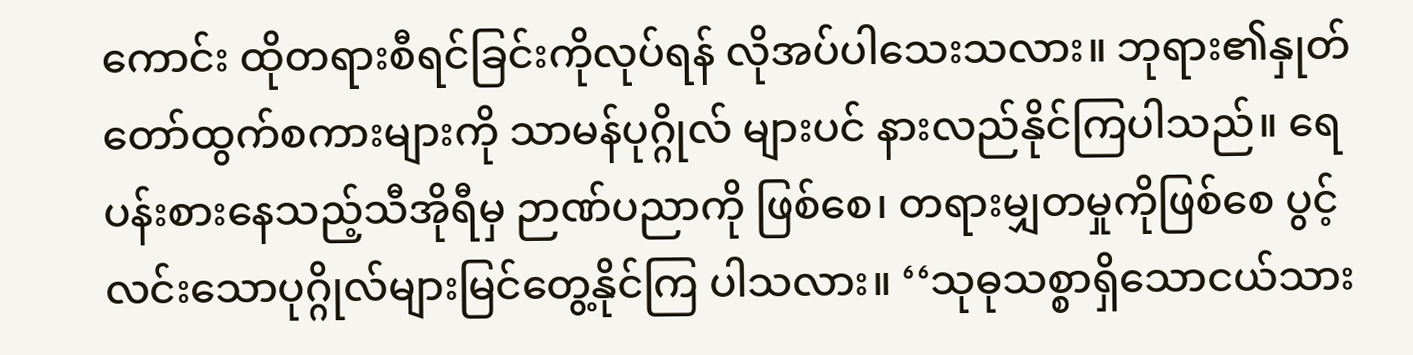ကောင်း ထိုတရားစီရင်ခြင်းကိုလုပ်ရန် လိုအပ်ပါသေးသလား။ ဘုရား၏နှုတ်တော်ထွက်စကားများကို သာမန်ပုဂ္ဂိုလ် များပင် နားလည်နိုင်ကြပါသည်။ ရေပန်းစားနေသည့်သီအိုရီမှ ဉာဏ်ပညာကို ဖြစ်စေ၊ တရားမျှတမှုကိုဖြစ်စေ ပွင့်လင်းသောပုဂ္ဂိုလ်များမြင်တွေ့နိုင်ကြ ပါသလား။ ‘‘သုဓုသစ္စာရှိသောငယ်သား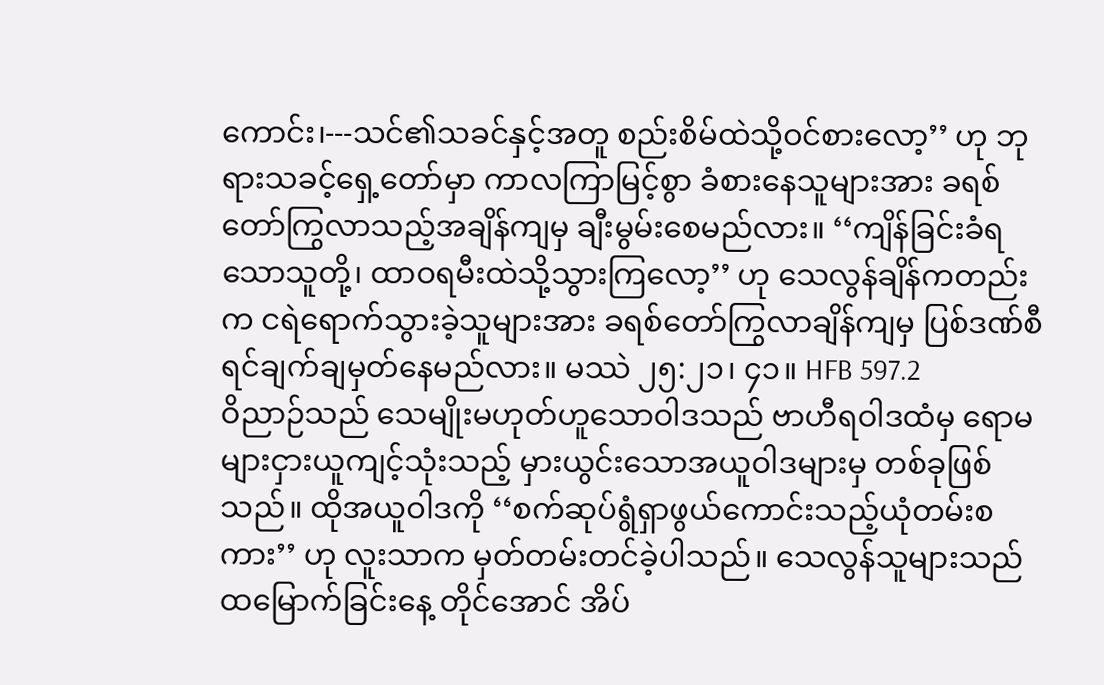ကောင်း၊---သင်၏သခင်နှင့်အတူ စည်းစိမ်ထဲသို့ဝင်စားလော့’’ ဟု ဘုရားသခင့်ရှေ့တော်မှာ ကာလကြာမြင့်စွာ ခံစားနေသူများအား ခရစ်တော်ကြွလာသည့်အချိန်ကျမှ ချီးမွမ်းစေမည်လား။ ‘‘ကျိန်ခြင်းခံရသောသူတို့၊ ထာဝရမီးထဲသို့သွားကြလော့’’ ဟု သေလွန်ချိန်ကတည်းက ငရဲရောက်သွားခဲ့သူများအား ခရစ်တော်ကြွလာချိန်ကျမှ ပြစ်ဒဏ်စီရင်ချက်ချမှတ်နေမည်လား။ မဿဲ ၂၅:၂၁၊ ၄၁။ HFB 597.2
ဝိညာဉ်သည် သေမျိုးမဟုတ်ဟူသောဝါဒသည် ဗာဟီရဝါဒထံမှ ရောမများငှားယူကျင့်သုံးသည့် မှားယွင်းသောအယူဝါဒများမှ တစ်ခုဖြစ်သည်။ ထိုအယူဝါဒကို ‘‘စက်ဆုပ်ရွံရှာဖွယ်ကောင်းသည့်ယုံတမ်းစကား’’ ဟု လူးသာက မှတ်တမ်းတင်ခဲ့ပါသည်။ သေလွန်သူများသည် ထမြောက်ခြင်းနေ့ တိုင်အောင် အိပ်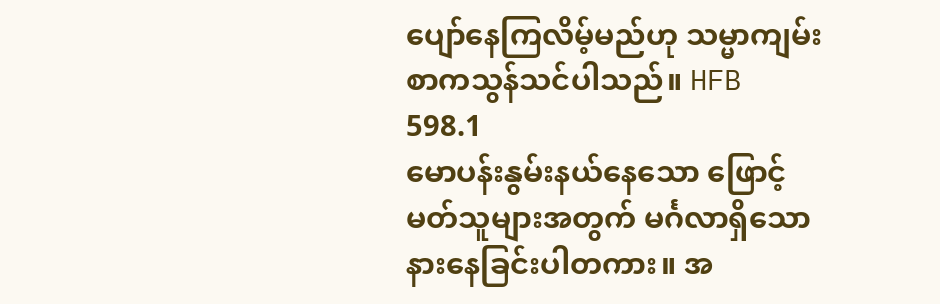ပျော်နေကြလိမ့်မည်ဟု သမ္မာကျမ်းစာကသွန်သင်ပါသည်။ HFB 598.1
မောပန်းနွမ်းနယ်နေသော ဖြောင့်မတ်သူများအတွက် မင်္ဂလာရှိသော နားနေခြင်းပါတကား။ အ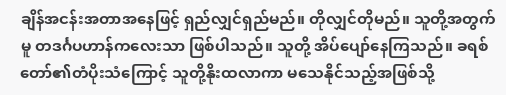ချိန်အငန်းအတာအနေဖြင့် ရှည်လျှင်ရှည်မည်။ တိုလျှင်တိုမည်။ သူတို့အတွက်မူ တဒင်္ဂပဟာန်ကလေးသာ ဖြစ်ပါသည်။ သူတို့ အိပ်ပျော်နေကြသည်။ ခရစ်တော်၏တံပိုးသံကြောင့် သူတို့နိုးထလာကာ မသေနိုင်သည့်အဖြစ်သို့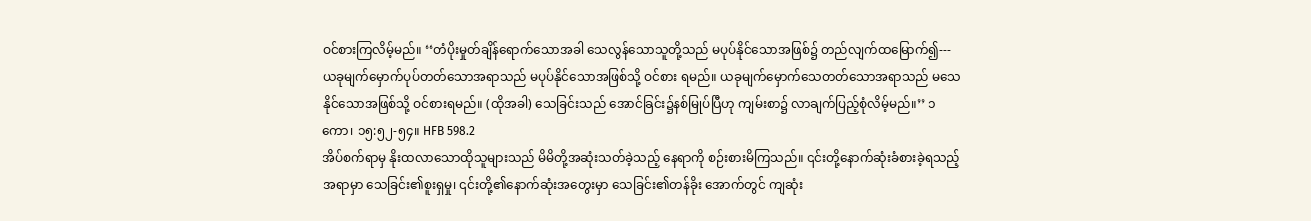ဝင်စားကြလိမ့်မည်။ ‘‘တံပိုးမှုတ်ချိန်ရောက်သောအခါ သေလွန်သောသူတို့သည် မပုပ်နိုင်သောအဖြစ်၌ တည်လျက်ထမြောက်၍--- ယခုမျက်မှောက်ပုပ်တတ်သောအရာသည် မပုပ်နိုင်သောအဖြစ်သို့ ဝင်စား ရမည်။ ယခုမျက်မှောက်သေတတ်သောအရာသည် မသေနိုင်သောအဖြစ်သို့ ဝင်စားရမည်။ (ထိုအခါ) သေခြင်းသည် အောင်ခြင်း၌နစ်မြုပ်ပြီဟု ကျမ်းစာ၌ လာချက်ပြည့်စုံလိမ့်မည်။’’ ၁ကော၊ ၁၅:၅၂-၅၄။ HFB 598.2
အိပ်စက်ရာမှ နိုးထလာသောထိုသူများသည် မိမိတို့အဆုံးသတ်ခဲ့သည့် နေရာကို စဉ်းစားမိကြသည်။ ၎င်းတို့နောက်ဆုံးခံစားခဲ့ရသည့်အရာမှာ သေခြင်း၏စူးရှမှု၊ ၎င်းတို့၏နောက်ဆုံးအတွေးမှာ သေခြင်း၏တန်ခိုး အောက်တွင် ကျဆုံး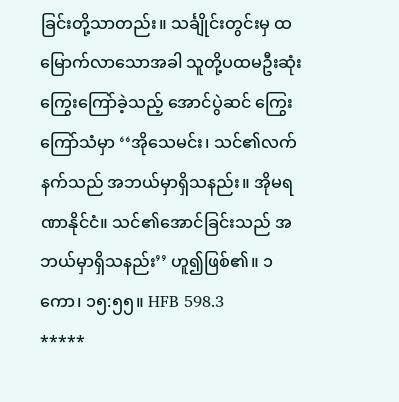ခြင်းတို့သာတည်း။ သင်္ချိုင်းတွင်းမှ ထမြောက်လာသောအခါ သူတို့ပထမဦးဆုံးကြွေးကြော်ခဲ့သည့် အောင်ပွဲဆင် ကြွေးကြော်သံမှာ ‘‘အိုသေမင်း၊ သင်၏လက်နက်သည် အဘယ်မှာရှိသနည်း။ အိုမရဏာနိုင်ငံ။ သင်၏အောင်ခြင်းသည် အဘယ်မှာရှိသနည်း’’ ဟူ၍ဖြစ်၏။ ၁ကော၊ ၁၅:၅၅။ HFB 598.3
*****